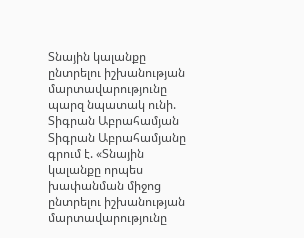Տնային կալանքը ընտրելու իշխանության մարտավարությունը պարզ նպատակ ունի. Տիգրան Աբրահամյան
Տիգրան Աբրահամյանը գրում է. «Տնային կալանքը որպես խափանման միջոց ընտրելու իշխանության մարտավարությունը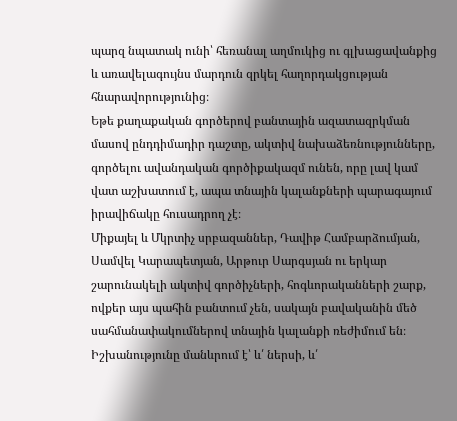պարզ նպատակ ունի՝ հեռանալ աղմուկից ու գլխացավանքից և առավելագույնս մարդուն զրկել հաղորդակցության հնարավորությունից։
Եթե քաղաքական գործերով բանտային ազատազրկման մասով ընդդիմադիր դաշտը, ակտիվ նախաձեռնությունները, գործելու ավանդական գործիքակազմ ունեն, որը լավ կամ վատ աշխատում է, ապա տնային կալանքների պարագայում իրավիճակը հուսադրող չէ։
Միքայել և Մկրտիչ սրբազաններ, Դավիթ Համբարձումյան, Սամվել Կարապետյան, Արթուր Սարգսյան ու երկար շարունակելի ակտիվ գործիչների, հոգևորականների շարք, ովքեր այս պահին բանտում չեն, սակայն բավականին մեծ սահմանափակումներով տնային կալանքի ռեժիմում են։
Իշխանությունը մանևրում է՝ և՛ ներսի, և՛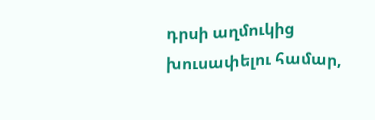դրսի աղմուկից խուսափելու համար,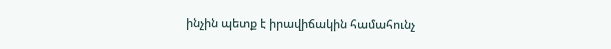ինչին պետք է իրավիճակին համահունչ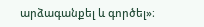արձագանքել և գործել»։